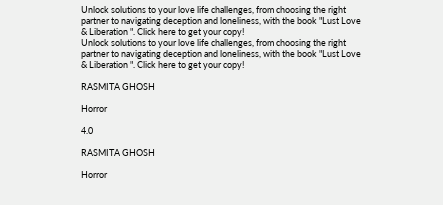Unlock solutions to your love life challenges, from choosing the right partner to navigating deception and loneliness, with the book "Lust Love & Liberation ". Click here to get your copy!
Unlock solutions to your love life challenges, from choosing the right partner to navigating deception and loneliness, with the book "Lust Love & Liberation ". Click here to get your copy!

RASMITA GHOSH

Horror

4.0

RASMITA GHOSH

Horror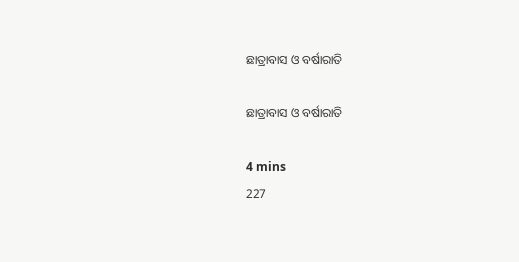ଛାତ୍ରାବାସ ଓ ବର୍ଷାରାତି

ଛାତ୍ରାବାସ ଓ ବର୍ଷାରାତି

4 mins
227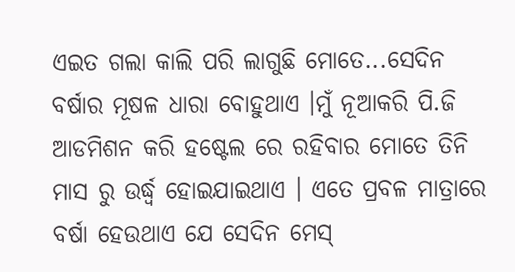ଏଇତ ଗଲା କାଲି ପରି ଲାଗୁଛି ମୋତେ...ସେଦିନ ବର୍ଷାର ମୂଷଳ ଧାରା ବୋହୁଥାଏ ।ମୁଁ ନୂଆକରି ପି.ଜି ଆଡମିଶନ କରି ହଷ୍ଟେଲ ରେ ରହିବାର ମୋତେ ତିନି ମାସ ରୁ ଉର୍ଦ୍ଧ୍ବ ହୋଇଯାଇଥାଏ । ଏତେ ପ୍ରବଳ ମାତ୍ରାରେ ବର୍ଷା ହେଉଥାଏ ଯେ ସେଦିନ ମେସ୍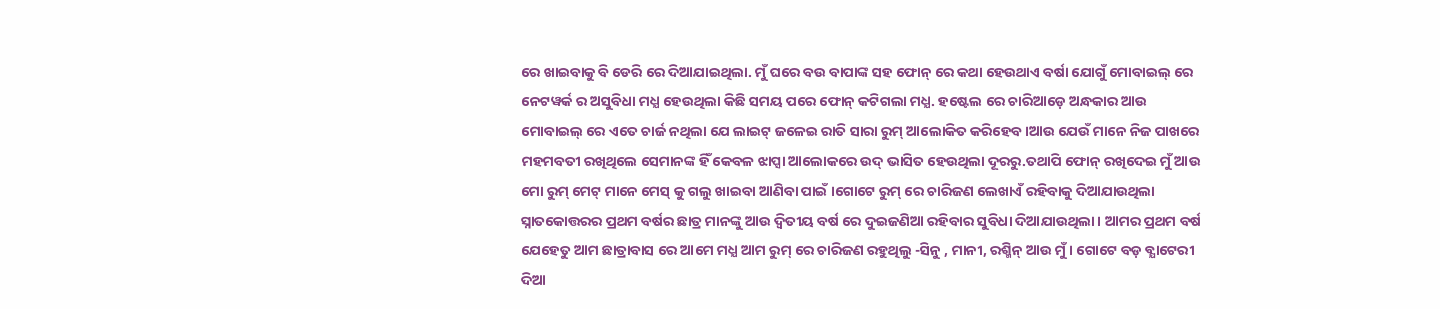ରେ ଖାଇବାକୁ ବି ଡେରି ରେ ଦିଆଯାଇଥିଲା. ମୁଁ ଘରେ ବଉ ବାପାଙ୍କ ସହ ଫୋନ୍ ରେ କଥା ହେଉଥାଏ ବର୍ଷା ଯୋଗୁଁ ମୋବାଇଲ୍ ରେ ନେଟୱର୍କ ର ଅସୁବିଧା ମଧ୍ଯ ହେଉଥିଲା କିଛି ସମୟ ପରେ ଫୋନ୍ କଟିଗଲା ମଧ୍ଯ. ହଷ୍ଟେଲ ରେ ଚାରିଆଡ଼େ ଅନ୍ଧକାର ଆଉ ମୋବାଇଲ୍ ରେ ଏତେ ଚାର୍ଜ ନଥିଲା ଯେ ଲାଇଟ୍ ଜଳେଇ ରାତି ସାରା ରୁମ୍ ଆଲୋକିତ କରିହେବ।ଆଉ ଯେଉଁ ମାନେ ନିଜ ପାଖରେ ମହମବତୀ ରଖିଥିଲେ ସେମାନଙ୍କ ହିଁ କେବଳ ଝାପ୍ସା ଆଲୋକରେ ଉଦ୍ ଭାସିତ ହେଉଥିଲା ଦୂରରୁ.ତଥାପି ଫୋନ୍ ରଖିଦେଇ ମୁଁ ଆଉ ମୋ ରୁମ୍ ମେଟ୍ ମାନେ ମେସ୍ କୁ ଗଲୁ ଖାଇବା ଆଣିବା ପାଇଁ ।ଗୋଟେ ରୁମ୍ ରେ ଚାରିଜଣ ଲେଖାଏଁ ରହିବାକୁ ଦିଆଯାଉଥିଲା ସ୍ନାତକୋତ୍ତରର ପ୍ରଥମ ବର୍ଷର ଛାତ୍ର ମାନଙ୍କୁ ଆଉ ଦ୍ୱିତୀୟ ବର୍ଷ ରେ ଦୁଇଜଣିଆ ରହିବାର ସୁବିଧା ଦିଆଯାଉଥିଲା। ଆମର ପ୍ରଥମ ବର୍ଷ ଯେହେତୁ ଆମ ଛାତ୍ରାବାସ ରେ ଆମେ ମଧ୍ଯ ଆମ ରୁମ୍ ରେ ଚାରିଜଣ ରହୁଥିଲୁ -ସିନୁ , ମାନୀ, ରଶ୍ମିନ୍ ଆଉ ମୁଁ । ଗୋଟେ ବଡ଼ ବ୍ଯାଟେରୀ ଦିଆ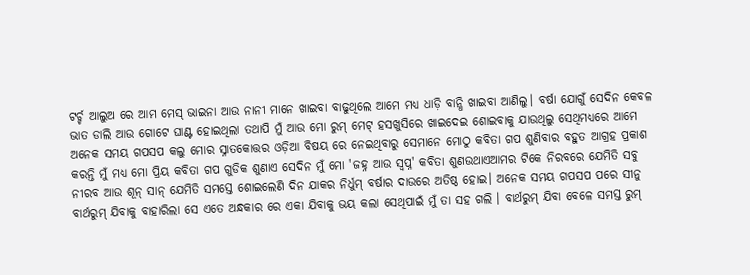ଟର୍ଚ୍ଚ ଆଲୁଅ ରେ ଆମ ମେସ୍ ଭାଇନା ଆଉ ନାନୀ ମାନେ ଖାଇବା ବାଢୁଥିଲେ ଆମେ ମଧ୍ଯ ଧାଡ଼ି ବାନ୍ଧି ଖାଇବା ଆଣିଲୁ। ବର୍ଷା ଯୋଗୁଁ ସେଦିନ କେବଳ ଭାତ ଡାଲି ଆଉ ଗୋଟେ ଘାଣ୍ଟ ହୋଇଥିଲା ତଥାପି ମୁଁ ଆଉ ମୋ ରୁମ୍ ମେଟ୍ ହସଖୁସିରେ ଖାଇଦେଇ ଶୋଇବାକୁ ଯାଉଥିଲୁ ସେଥିମଧ୍ୟରେ ଆମେ ଅନେକ ସମୟ ଗପସପ କଲୁ ମୋର ସ୍ନାତକୋତ୍ତର ଓଡ଼ିଆ ବିଷୟ ରେ ନେଇଥିବାରୁ ସେମାନେ ମୋଠୁ କବିତା ଗପ ଶୁଣିବାର ବହୁତ ଆଗ୍ରହ ପ୍ରକାଶ କରନ୍ତି ମୁଁ ମଧ୍ଯ ମୋ ପ୍ରିୟ କବିତା ଗପ ଗୁଡିକ ଶୁଣାଏ ସେଦିନ ମୁଁ ମୋ 'ଜହ୍ନ ଆଉ ସ୍ୱପ୍ନ' କବିତା ଶୁଣଉଥାଏଆମର ଟିକେ ନିରବରେ ଯେମିତି ସବୁ ନୀରବ ଆଉ ଶୂନ୍ ସାନ୍ ଯେମିତି ସମସ୍ତେ ଶୋଇଲେଣି ଦିନ ଯାକର ନିର୍ଧୁମ୍ ବର୍ଷାର ଦାଉରେ ଅତିଷ୍ଠ ହୋଇ। ଅନେକ ସମୟ ଗପସପ ପରେ ସୀନୁ ବାର୍ଥରୁମ୍ ଯିବାକୁ ବାହାରିଲା ସେ ଏତେ ଅନ୍ଧକାର ରେ ଏକା ଯିବାକୁ ଭୟ କଲା ସେଥିପାଇଁ ମୁଁ ତା ସହ ଗଲି । ବାର୍ଥରୁମ୍ ଯିବା ବେଳେ ସମସ୍ତ ରୁମ୍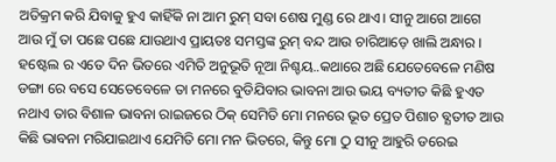ଅତିକ୍ରମ କରି ଯିବାକୁ ହୁଏ କାହିଁକି ନା ଆମ ରୁମ୍ ସବା ଶେଷ ମୁଣ୍ଡ ରେ ଥାଏ। ସୀନୁ ଆଗେ ଆଗେ ଆଉ ମୁଁ ତା ପଛେ ପଛେ ଯାଉଥାଏ ପ୍ରାୟତଃ ସମସ୍ତଙ୍କ ରୁମ୍ ବନ୍ଦ ଆଉ ଚାରିଆଡ଼େ ଖାଲି ଅନ୍ଧାର। ହଷ୍ଟେଲ ର ଏତେ ଦିନ ଭିତରେ ଏମିତି ଅନୁଭୂତି ନୂଆ ନିଶ୍ଚୟ..କଥାରେ ଅଛି ଯେତେବେଳେ ମଣିଷ ଡଙ୍ଗା ରେ ବସେ ସେତେବେଳେ ତା ମନରେ ବୁଡିଯିବାର ଭାବନା ଆଉ ଭୟ ବ୍ୟତୀତ କିଛି ହୁଏତ ନଥାଏ ତାର ବିଶାଳ ଭାବନା ରାଇଜରେ ଠିକ୍ ସେମିତି ମୋ ମନରେ ଭୂତ ପ୍ରେତ ପିଶାଚ ବ୍ଯତୀତ ଆଉ କିଛି ଭାବନା ମରିଯାଇଥାଏ ଯେମିତି ମୋ ମନ ଭିତରେ, କିନ୍ତୁ ମୋ ଠୁ ସୀନୁ ଆହୁରି ଡରେଇ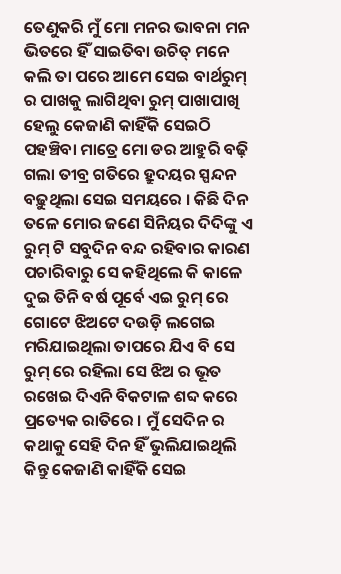ତେଣୁକରି ମୁଁ ମୋ ମନର ଭାବନା ମନ ଭିତରେ ହିଁ ସାଇତିବା ଉଚିତ୍ ମନେ କଲି ତା ପରେ ଆମେ ସେଇ ବାର୍ଥରୁମ୍ ର ପାଖକୁ ଲାଗିଥିବା ରୁମ୍ ପାଖାପାଖି ହେଲୁ କେଜାଣି କାହିଁକି ସେଇଠି ପହଞ୍ଚିବା ମାତ୍ରେ ମୋ ଡର ଆହୁରି ବଢ଼ି ଗଲା ତୀବ୍ର ଗତିରେ ହ୍ରୁଦୟର ସ୍ପନ୍ଦନ ବଢ଼ୁଥିଲା ସେଇ ସମୟରେ । କିଛି ଦିନ ତଳେ ମୋର ଜଣେ ସିନିୟର ଦିଦିଙ୍କୁ ଏ ରୁମ୍ ଟି ସବୁଦିନ ବନ୍ଦ ରହିବାର କାରଣ ପଚାରିବାରୁ ସେ କହିଥିଲେ କି କାଳେ ଦୁଇ ତିନି ବର୍ଷ ପୂର୍ବେ ଏଇ ରୁମ୍ ରେ ଗୋଟେ ଝିଅଟେ ଦଉଡ଼ି ଲଗେଇ ମରିଯାଇଥିଲା ତାପରେ ଯିଏ ବି ସେ ରୁମ୍ ରେ ରହିଲା ସେ ଝିଅ ର ଭୂତ ରଖେଇ ଦିଏନି ବିକଟାଳ ଶବ୍ଦ କରେ ପ୍ରତ୍ୟେକ ରାତିରେ । ମୁଁ ସେଦିନ ର କଥାକୁ ସେହି ଦିନ ହିଁ ଭୁଲିଯାଇଥିଲି କିନ୍ତୁ କେଜାଣି କାହିଁକି ସେଇ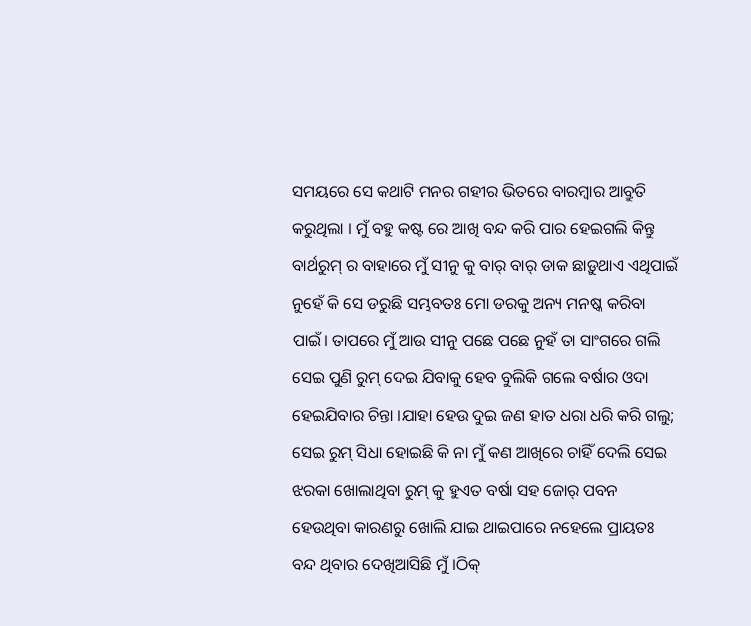ସମୟରେ ସେ କଥାଟି ମନର ଗହୀର ଭିତରେ ବାରମ୍ବାର ଆବ୍ରୁତି କରୁଥିଲା । ମୁଁ ବହୁ କଷ୍ଟ ରେ ଆଖି ବନ୍ଦ କରି ପାର ହେଇଗଲି କିନ୍ତୁ ବାର୍ଥରୁମ୍ ର ବାହାରେ ମୁଁ ସୀନୁ କୁ ବାର୍ ବାର୍ ଡାକ ଛାଡ଼ୁଥାଏ ଏଥିପାଇଁ ନୁହେଁ କି ସେ ଡରୁଛି ସମ୍ଭବତଃ ମୋ ଡରକୁ ଅନ୍ୟ ମନଷ୍କ କରିବା ପାଇଁ। ତାପରେ ମୁଁ ଆଉ ସୀନୁ ପଛେ ପଛେ ନୁହଁ ତା ସାଂଗରେ ଗଲି ସେଇ ପୁଣି ରୁମ୍ ଦେଇ ଯିବାକୁ ହେବ ବୁଲିକି ଗଲେ ବର୍ଷାର ଓଦା ହେଇଯିବାର ଚିନ୍ତା ।ଯାହା ହେଉ ଦୁଇ ଜଣ ହାତ ଧରା ଧରି କରି ଗଲୁ; ସେଇ ରୁମ୍ ସିଧା ହୋଇଛି କି ନା ମୁଁ କଣ ଆଖିରେ ଚାହିଁ ଦେଲି ସେଇ ଝରକା ଖୋଲାଥିବା ରୁମ୍ କୁ ହୁଏତ ବର୍ଷା ସହ ଜୋର୍ ପବନ ହେଉଥିବା କାରଣରୁ ଖୋଲି ଯାଇ ଥାଇପାରେ ନହେଲେ ପ୍ରାୟତଃ ବନ୍ଦ ଥିବାର ଦେଖିଆସିଛି ମୁଁ ।ଠିକ୍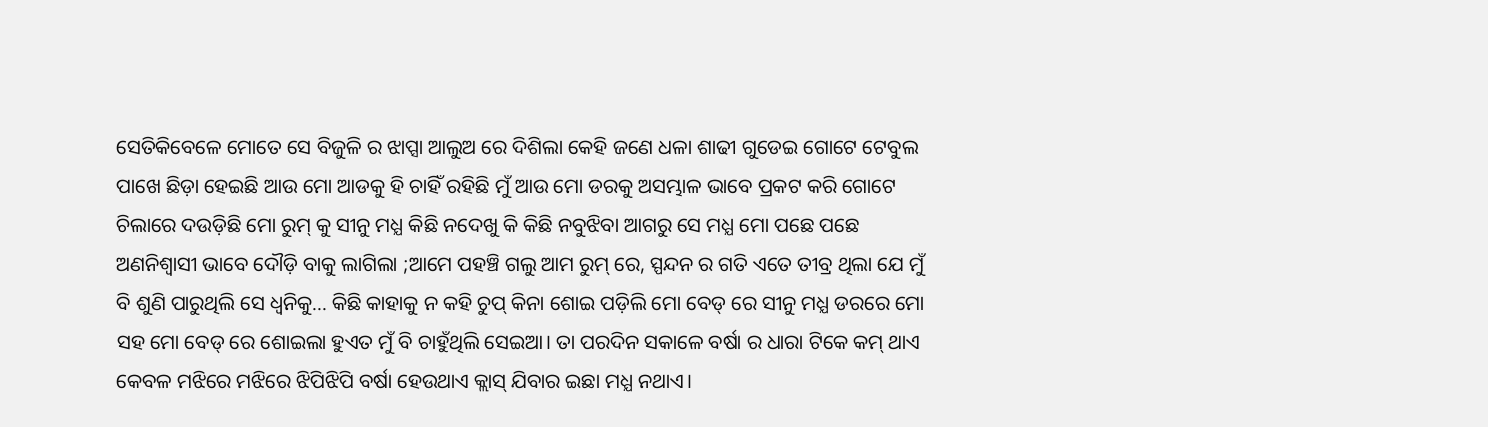ସେତିକିବେଳେ ମୋତେ ସେ ବିଜୁଳି ର ଝାପ୍ସା ଆଲୁଅ ରେ ଦିଶିଲା କେହି ଜଣେ ଧଳା ଶାଢୀ ଗୁଡେଇ ଗୋଟେ ଟେବୁଲ ପାଖେ ଛିଡ଼ା ହେଇଛି ଆଉ ମୋ ଆଡକୁ ହି ଚାହିଁ ରହିଛି ମୁଁ ଆଉ ମୋ ଡରକୁ ଅସମ୍ଭାଳ ଭାବେ ପ୍ରକଟ କରି ଗୋଟେ ଚିଲାରେ ଦଉଡ଼ିଛି ମୋ ରୁମ୍ କୁ ସୀନୁ ମଧ୍ଯ କିଛି ନଦେଖୁ କି କିଛି ନବୁଝିବା ଆଗରୁ ସେ ମଧ୍ଯ ମୋ ପଛେ ପଛେ ଅଣନିଶ୍ୱାସୀ ଭାବେ ଦୌଡ଼ି ବାକୁ ଲାଗିଲା ;ଆମେ ପହଞ୍ଚି ଗଲୁ ଆମ ରୁମ୍ ରେ, ସ୍ପନ୍ଦନ ର ଗତି ଏତେ ତୀବ୍ର ଥିଲା ଯେ ମୁଁ ବି ଶୁଣି ପାରୁଥିଲି ସେ ଧ୍ବନିକୁ... କିଛି କାହାକୁ ନ କହି ଚୁପ୍ କିନା ଶୋଇ ପଡ଼ିଲି ମୋ ବେଡ୍ ରେ ସୀନୁ ମଧ୍ଯ ଡରରେ ମୋ ସହ ମୋ ବେଡ୍ ରେ ଶୋଇଲା ହୁଏତ ମୁଁ ବି ଚାହୁଁଥିଲି ସେଇଆ। ତା ପରଦିନ ସକାଳେ ବର୍ଷା ର ଧାରା ଟିକେ କମ୍ ଥାଏ କେବଳ ମଝିରେ ମଝିରେ ଝିପିଝିପି ବର୍ଷା ହେଉଥାଏ କ୍ଲାସ୍ ଯିବାର ଇଛା ମଧ୍ଯ ନଥାଏ।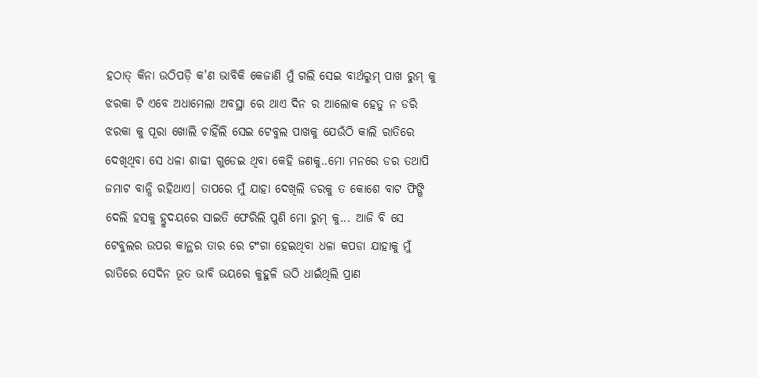ହଠାତ୍ କିନା ଉଠିପଡ଼ି କ'ଣ ଭାବିକି କେଜାଣି ମୁଁ ଗଲି ସେଇ ବାର୍ଥରୁମ୍ ପାଖ ରୁମ୍ କୁ ଝରକା ଟି ଏବେ ଅଧାମେଲା ଅବସ୍ଥା ରେ ଥାଏ ଦିନ ର ଆଲୋକ ହେତୁ ନ ଡରି ଝରକା କୁ ପୂରା ଖୋଲି ଚାହିଁଲି ସେଇ ଟେବୁଲ ପାଖକୁ ଯେଉଁଠି କାଲି ରାତିରେ ଦେଖିଥିବା ସେ ଧଳା ଶାଢୀ ଗୁଡେଇ ଥିବା କେହି ଜଣକୁ..ମୋ ମନରେ ଡର ତଥାପି ଜମାଟ ବାନ୍ଧି ରହିଥାଏ। ତାପରେ ମୁଁ ଯାହା ଦେଖିଲି ଡରକୁ ତ କୋଶେ ବାଟ ଫିଙ୍ଗି ଦେଲି ହସକୁ ହ୍ରୁଦୟରେ ସାଇତି ଫେରିଲି ପୁଣି ମୋ ରୁମ୍ କୁ... ଆଜି ବି ସେ ଟେବୁଲର ଉପର କାନ୍ଥର ତାର ରେ ଟଂଗା ହେଇଥିବା ଧଳା କପଡା ଯାହାକୁ ମୁଁ ରାତିରେ ସେଦିନ ଭୂତ ଭାବି ଭୟରେ କୁହୁଳି ଉଠି ଧାଇଁଥିଲି ପ୍ରାଣ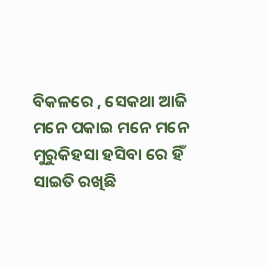ବିକଳରେ , ସେକଥା ଆଜି ମନେ ପକାଇ ମନେ ମନେ ମୁରୁକିହସା ହସିବା ରେ ହିଁ ସାଇତି ରଖିଛି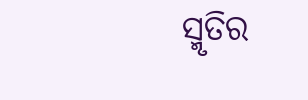ସ୍ମୃତିର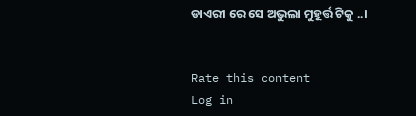ଡାଏରୀ ରେ ସେ ଅଭୁଲା ମୁହୂର୍ତ୍ତ ଟିକୁ ..।


Rate this content
Log in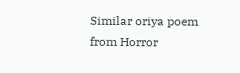Similar oriya poem from Horror